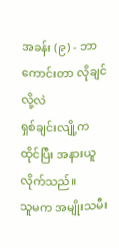အခန်း (၉) - ဘာကောင်းတာ လိုချင်လို့လဲ
ရှစ်ချင်းလျို့က ထိုင်ပြီး အနားယူလိုက်သည်။
သူမက အမျိုးသမီး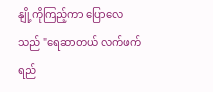နျို့ကိုကြည့်ကာ ပြောလေသည် "ရေဆာတယ် လက်ဖက်ရည်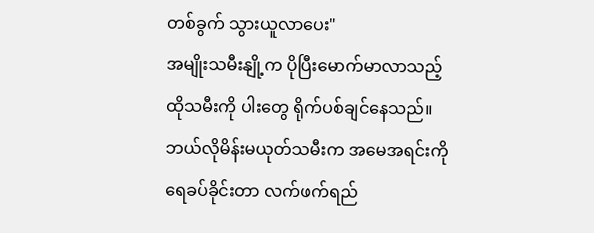တစ်ခွက် သွားယူလာပေး"
အမျိုးသမီးနျို့က ပိုပြီးမောက်မာလာသည့် ထိုသမီးကို ပါးတွေ ရိုက်ပစ်ချင်နေသည်။ ဘယ်လိုမိန်းမယုတ်သမီးက အမေအရင်းကို ရေခပ်ခိုင်းတာ လက်ဖက်ရည်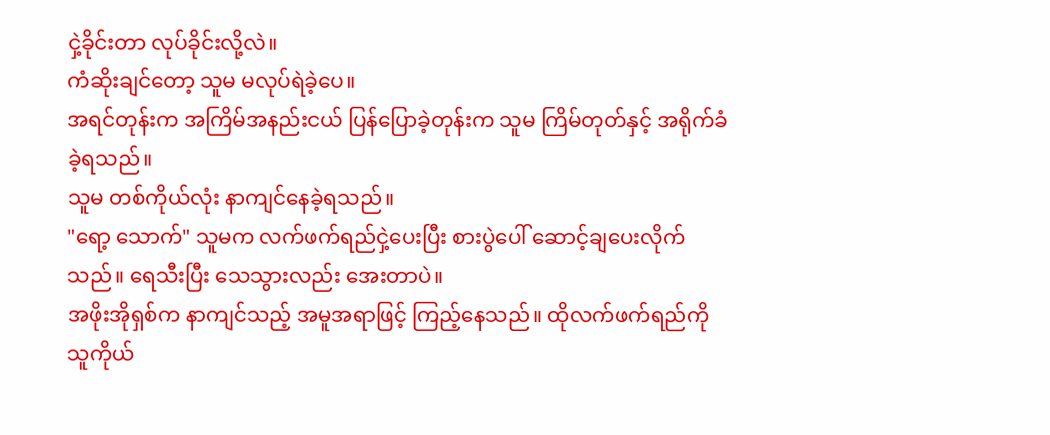ငှဲ့ခိုင်းတာ လုပ်ခိုင်းလို့လဲ။
ကံဆိုးချင်တော့ သူမ မလုပ်ရဲခဲ့ပေ။
အရင်တုန်းက အကြိမ်အနည်းငယ် ပြန်ပြောခဲ့တုန်းက သူမ ကြိမ်တုတ်နှင့် အရိုက်ခံခဲ့ရသည်။
သူမ တစ်ကိုယ်လုံး နာကျင်နေခဲ့ရသည်။
"ရော့ သောက်" သူမက လက်ဖက်ရည်ငှဲ့ပေးပြီး စားပွဲပေါ် ဆောင့်ချပေးလိုက်သည်။ ရေသီးပြီး သေသွားလည်း အေးတာပဲ။
အဖိုးအိုရှစ်က နာကျင်သည့် အမူအရာဖြင့် ကြည့်နေသည်။ ထိုလက်ဖက်ရည်ကို သူကိုယ်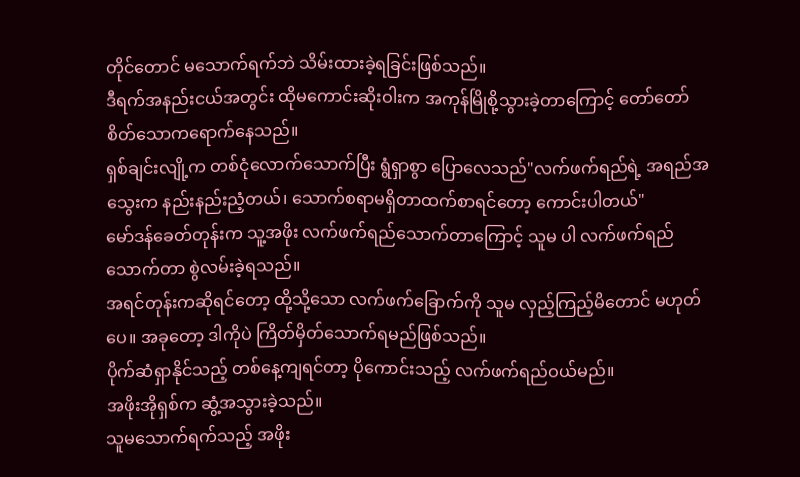တိုင်တောင် မသောက်ရက်ဘဲ သိမ်းထားခဲ့ရခြင်းဖြစ်သည်။
ဒီရက်အနည်းငယ်အတွင်း ထိုမကောင်းဆိုးဝါးက အကုန်မြိုစို့သွားခဲ့တာကြောင့် တော်တော် စိတ်သောကရောက်နေသည်။
ရှစ်ချင်းလျို့က တစ်ငုံလောက်သောက်ပြီး ရွံရှာစွာ ပြောလေသည်"လက်ဖက်ရည်ရဲ့ အရည်အသွေးက နည်းနည်းညံ့တယ်၊ သောက်စရာမရှိတာထက်စာရင်တော့ ကောင်းပါတယ်"
မော်ဒန်ခေတ်တုန်းက သူ့အဖိုး လက်ဖက်ရည်သောက်တာကြောင့် သူမ ပါ လက်ဖက်ရည်သောက်တာ စွဲလမ်းခဲ့ရသည်။
အရင်တုန်းကဆိုရင်တော့ ထို့သို့သော လက်ဖက်ခြောက်ကို သူမ လှည့်ကြည့်မိတောင် မဟုတ်ပေ။ အခုတော့ ဒါကိုပဲ ကြိတ်မှိတ်သောက်ရမည်ဖြစ်သည်။
ပိုက်ဆံရှာနိုင်သည့် တစ်နေ့ကျရင်တာ့ ပိုကောင်းသည့် လက်ဖက်ရည်ဝယ်မည်။
အဖိုးအိုရှစ်က ဆွံ့အသွားခဲ့သည်။
သူမသောက်ရက်သည့် အဖိုး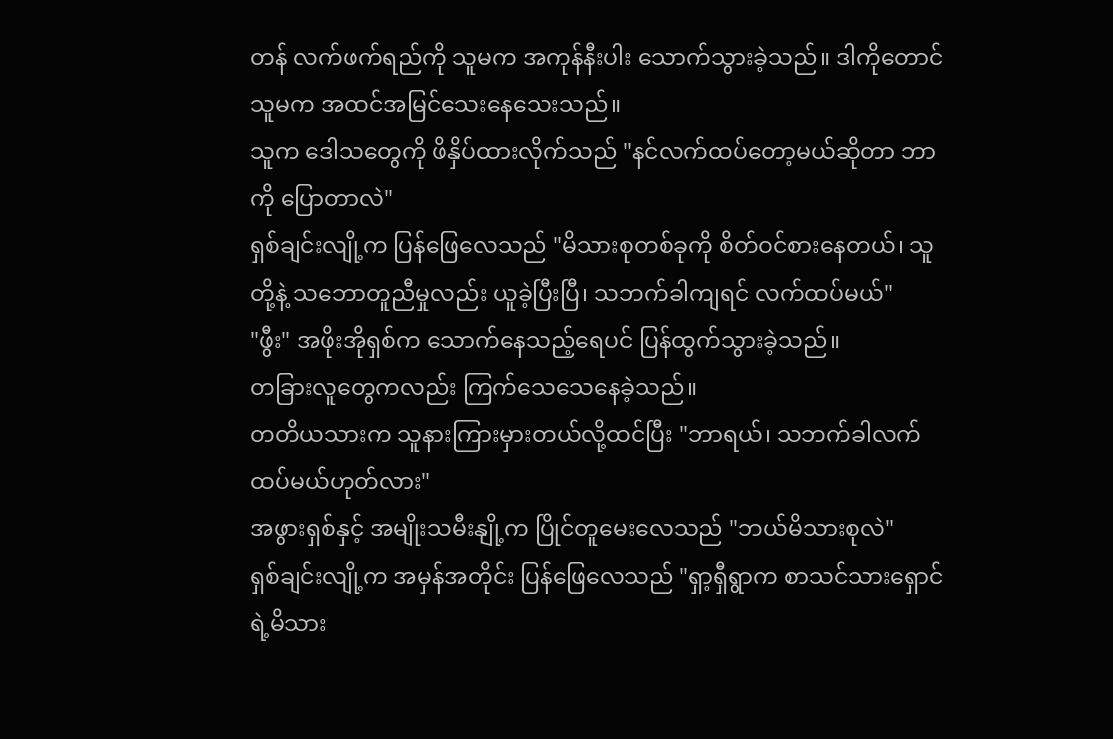တန် လက်ဖက်ရည်ကို သူမက အကုန်နီးပါး သောက်သွားခဲ့သည်။ ဒါကိုတောင် သူမက အထင်အမြင်သေးနေသေးသည်။
သူက ဒေါသတွေကို ဖိနှိပ်ထားလိုက်သည် "နင်လက်ထပ်တော့မယ်ဆိုတာ ဘာကို ပြောတာလဲ"
ရှစ်ချင်းလျို့က ပြန်ဖြေလေသည် "မိသားစုတစ်ခုကို စိတ်ဝင်စားနေတယ်၊ သူတို့နဲ့ သဘောတူညီမှုလည်း ယူခဲ့ပြီးပြီ၊ သဘက်ခါကျရင် လက်ထပ်မယ်"
"ဖွီး" အဖိုးအိုရှစ်က သောက်နေသည့်ရေပင် ပြန်ထွက်သွားခဲ့သည်။
တခြားလူတွေကလည်း ကြက်သေသေနေခဲ့သည်။
တတိယသားက သူနားကြားမှားတယ်လို့ထင်ပြီး "ဘာရယ်၊ သဘက်ခါလက်ထပ်မယ်ဟုတ်လား"
အဖွားရှစ်နှင့် အမျိုးသမီးနျို့က ပြိုင်တူမေးလေသည် "ဘယ်မိသားစုလဲ"
ရှစ်ချင်းလျို့က အမှန်အတိုင်း ပြန်ဖြေလေသည် "ရှာ့ရှီရွာက စာသင်သားရှောင်ရဲ့မိသား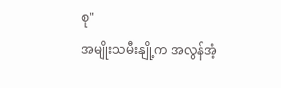စု"
အမျိုးသမီးနျို့က အလွန်အံ့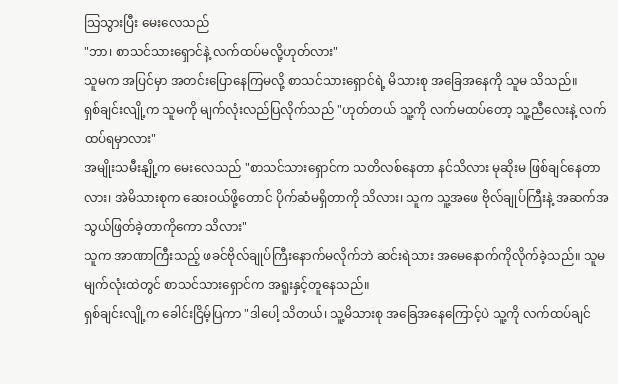သြသွားပြီး မေးလေသည်
"ဘာ၊ စာသင်သားရှောင်နဲ့ လက်ထပ်မလို့ဟုတ်လား"
သူမက အပြင်မှာ အတင်းပြောနေကြမလို့ စာသင်သားရှောင်ရဲ့ မိသားစု အခြေအနေကို သူမ သိသည်။
ရှစ်ချင်းလျို့က သူမကို မျက်လုံးလည်ပြလိုက်သည် "ဟုတ်တယ် သူ့ကို လက်မထပ်တော့ သူ့ညီလေးနဲ့ လက်ထပ်ရမှာလား"
အမျိုးသမီးနျို့က မေးလေသည် "စာသင်သားရှောင်က သတိလစ်နေတာ နင်သိလား မုဆိုးမ ဖြစ်ချင်နေတာလား၊ အဲမိသားစုက ဆေးဝယ်ဖို့တောင် ပိုက်ဆံမရှိတာကို သိလား၊ သူက သူ့အဖေ ဗိုလ်ချုပ်ကြီးနဲ့ အဆက်အသွယ်ဖြတ်ခဲ့တာကိုကော သိလား"
သူက အာဏာကြီးသည့် ဖခင်ဗိုလ်ချုပ်ကြီးနောက်မလိုက်ဘဲ ဆင်းရဲသား အမေနောက်ကိုလိုက်ခဲ့သည်။ သူမ မျက်လုံးထဲတွင် စာသင်သားရှောင်က အရူးနှင့်တူနေသည်။
ရှစ်ချင်းလျို့က ခေါင်းငြိမ့်ပြကာ "ဒါပေါ့ သိတယ်၊ သူ့မိသားစု အခြေအနေကြောင့်ပဲ သူ့ကို လက်ထပ်ချင်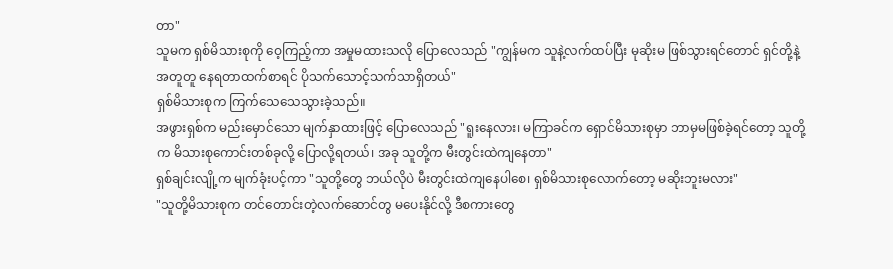တာ"
သူမက ရှစ်မိသားစုကို ဝေ့ကြည့်ကာ အမှုမထားသလို ပြောလေသည် "ကျွန်မက သူနဲ့လက်ထပ်ပြီး မုဆိုးမ ဖြစ်သွားရင်တောင် ရှင်တို့နဲ့ အတူတူ နေရတာထက်စာရင် ပိုသက်သောင့်သက်သာရှိတယ်"
ရှစ်မိသားစုက ကြက်သေသေသွားခဲ့သည်။
အဖွားရှစ်က မည်းမှောင်သော မျက်နှာထားဖြင့် ပြောလေသည် "ရူးနေလား၊ မကြာခင်က ရှောင်မိသားစုမှာ ဘာမှမဖြစ်ခဲ့ရင်တော့ သူတို့က မိသားစုကောင်းတစ်ခုလို့ ပြောလို့ရတယ်၊ အခု သူတို့က မီးတွင်းထဲကျနေတာ"
ရှစ်ချင်းလျို့က မျက်ခုံးပင့်ကာ "သူတို့တွေ ဘယ်လိုပဲ မီးတွင်းထဲကျနေပါစေ၊ ရှစ်မိသားစုလောက်တော့ မဆိုးဘူးမလား"
"သူတို့မိသားစုက တင်တောင်းတဲ့လက်ဆောင်တွ မပေးနိုင်လို့ ဒီစကားတွေ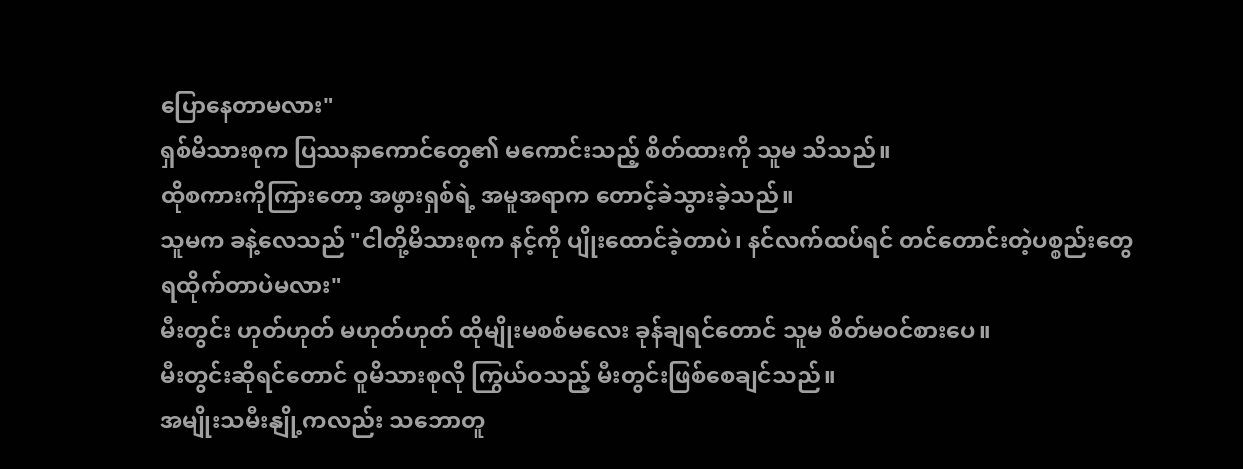ပြောနေတာမလား"
ရှစ်မိသားစုက ပြဿနာကောင်တွေ၏ မကောင်းသည့် စိတ်ထားကို သူမ သိသည်။
ထိုစကားကိုကြားတော့ အဖွားရှစ်ရဲ့ အမူအရာက တောင့်ခဲသွားခဲ့သည်။
သူမက ခနဲ့လေသည် "ငါတို့မိသားစုက နင့်ကို ပျိုးထောင်ခဲ့တာပဲ၊ နင်လက်ထပ်ရင် တင်တောင်းတဲ့ပစ္စည်းတွေ ရထိုက်တာပဲမလား"
မီးတွင်း ဟုတ်ဟုတ် မဟုတ်ဟုတ် ထိုမျိုးမစစ်မလေး ခုန်ချရင်တောင် သူမ စိတ်မဝင်စားပေ။
မီးတွင်းဆိုရင်တောင် ဝူမိသားစုလို ကြွယ်ဝသည့် မီးတွင်းဖြစ်စေချင်သည်။
အမျိုးသမီးနျို့ကလည်း သဘောတူ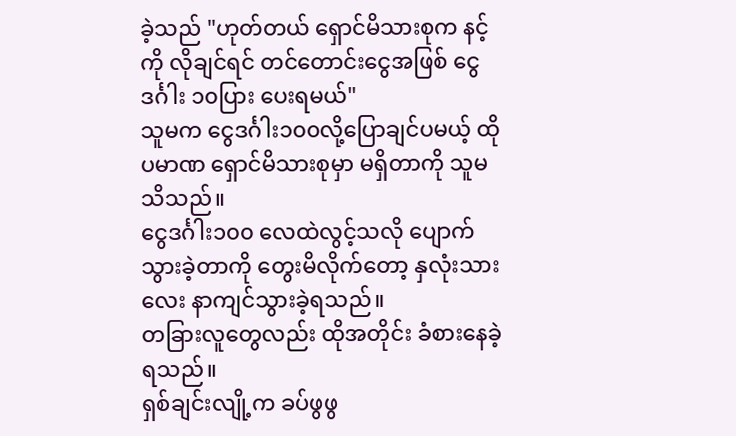ခဲ့သည် "ဟုတ်တယ် ရှောင်မိသားစုက နင့်ကို လိုချင်ရင် တင်တောင်းငွေအဖြစ် ငွေဒင်္ဂါး ၁၀ပြား ပေးရမယ်"
သူမက ငွေဒင်္ဂါး၁၀၀လို့ပြောချင်ပမယ့် ထိုပမာဏ ရှောင်မိသားစုမှာ မရှိတာကို သူမ သိသည်။
ငွေဒင်္ဂါး၁၀၀ လေထဲလွင့်သလို ပျောက်သွားခဲ့တာကို တွေးမိလိုက်တော့ နှလုံးသားလေး နာကျင်သွားခဲ့ရသည်။
တခြားလူတွေလည်း ထိုအတိုင်း ခံစားနေခဲ့ရသည်။
ရှစ်ချင်းလျို့က ခပ်ဖွဖွ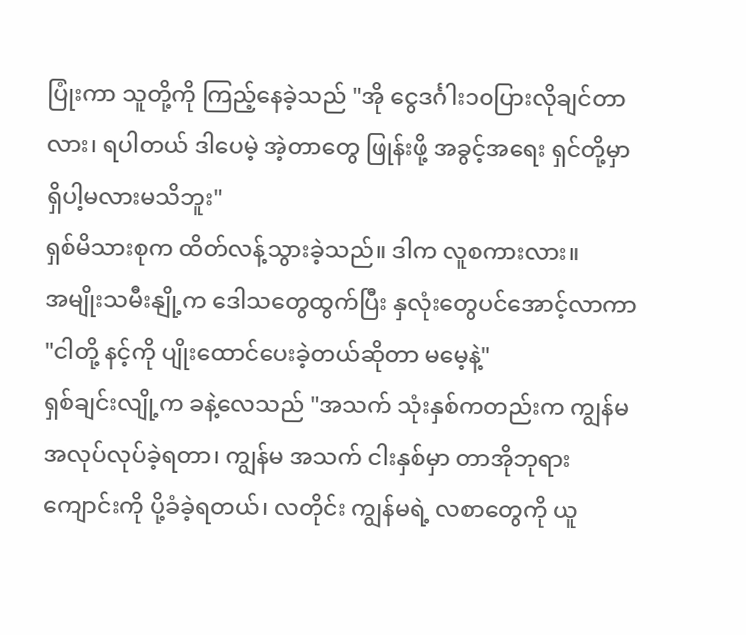ပြုံးကာ သူတို့ကို ကြည့်နေခဲ့သည် "အို ငွေဒင်္ဂါး၁၀ပြားလိုချင်တာလား၊ ရပါတယ် ဒါပေမဲ့ အဲ့တာတွေ ဖြုန်းဖို့ အခွင့်အရေး ရှင်တို့မှာ ရှိပါ့မလားမသိဘူး"
ရှစ်မိသားစုက ထိတ်လန့်သွားခဲ့သည်။ ဒါက လူစကားလား။
အမျိုးသမီးနျို့က ဒေါသတွေထွက်ပြီး နှလုံးတွေပင်အောင့်လာကာ "ငါတို့ နင့်ကို ပျိုးထောင်ပေးခဲ့တယ်ဆိုတာ မမေ့နဲ့"
ရှစ်ချင်းလျို့က ခနဲ့လေသည် "အသက် သုံးနှစ်ကတည်းက ကျွန်မ အလုပ်လုပ်ခဲ့ရတာ၊ ကျွန်မ အသက် ငါးနှစ်မှာ တာအိုဘုရားကျောင်းကို ပို့ခံခဲ့ရတယ်၊ လတိုင်း ကျွန်မရဲ့ လစာတွေကို ယူ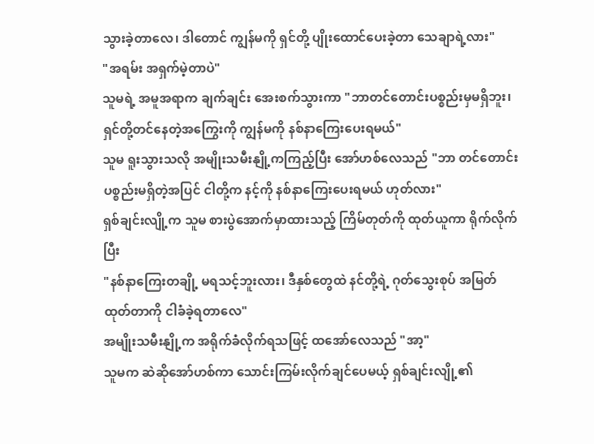သွားခဲ့တာလေ၊ ဒါတောင် ကျွန်မကို ရှင်တို့ ပျိုးထောင်ပေးခဲ့တာ သေချာရဲ့လား"
"အရမ်း အရှက်မဲ့တာပဲ"
သူမရဲ့ အမူအရာက ချက်ချင်း အေးစက်သွားကာ "ဘာတင်တောင်းပစ္စည်းမှမရှိဘူး၊ ရှင်တို့တင်နေတဲ့အကြွေးကို ကျွန်မကို နစ်နာကြေးပေးရမယ်"
သူမ ရူးသွားသလို အမျိုးသမီးနျို့ကကြည့်ပြီး အော်ဟစ်လေသည် "ဘာ တင်တောင်းပစ္စည်းမရှိတဲ့အပြင် ငါတို့က နင့်ကို နစ်နာကြေးပေးရမယ် ဟုတ်လား"
ရှစ်ချင်းလျို့က သူမ စားပွဲအောက်မှာထားသည့် ကြိမ်တုတ်ကို ထုတ်ယူကာ ရိုက်လိုက်ပြီး
"နစ်နာကြေးတချို့ မရသင့်ဘူးလား၊ ဒီနှစ်တွေထဲ နင်တို့ရဲ့ ဂုတ်သွေးစုပ် အမြတ်ထုတ်တာကို ငါခံခဲ့ရတာလေ"
အမျိုးသမီးနျို့က အရိုက်ခံလိုက်ရသဖြင့် ထအော်လေသည် "အာ့"
သူမက ဆဲဆိုအော်ဟစ်ကာ သောင်းကြမ်းလိုက်ချင်ပေမယ့် ရှစ်ချင်းလျို့၏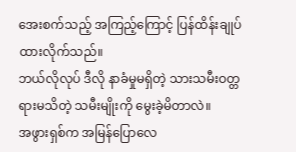အေးစက်သည့် အကြည့်ကြောင့် ပြန်ထိန်းချုပ်ထားလိုက်သည်။
ဘယ်လိုလုပ် ဒီလို နာခံမှုမရှိတဲ့ သားသမီးဝတ္တရားမသိတဲ့ သမီးမျိုးကို မွေးခဲ့မိတာလဲ။
အဖွားရှစ်က အမြန်ပြောလေ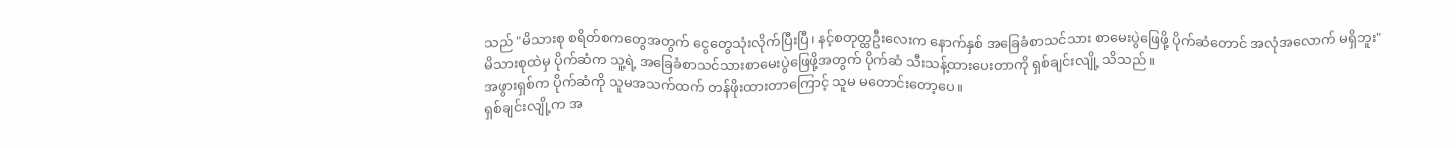သည် "မိသားစု စရိတ်စကတွေအတွက် ငွေတွေသုံးလိုက်ပြီးပြီ၊ နင့်စတုတ္ထဦးလေးက နောက်နှစ် အခြေခံစာသင်သား စာမေးပွဲဖြေဖို့ ပိုက်ဆံတောင် အလုံအလောက် မရှိဘူး"
မိသားစုထဲမှ ပိုက်ဆံက သူ့ရဲ့ အခြေခံစာသင်သားစာမေးပွဲဖြေဖို့အတွက် ပိုက်ဆံ သီးသန့်ထားပေးတာကို ရှစ်ချင်းလျို့ သိသည်။
အဖွားရှစ်က ပိုက်ဆံကို သူမအသက်ထက် တန်ဖိုးထားတာကြောင့် သူမ မတောင်းတော့ပေ။
ရှစ်ချင်းလျို့က အ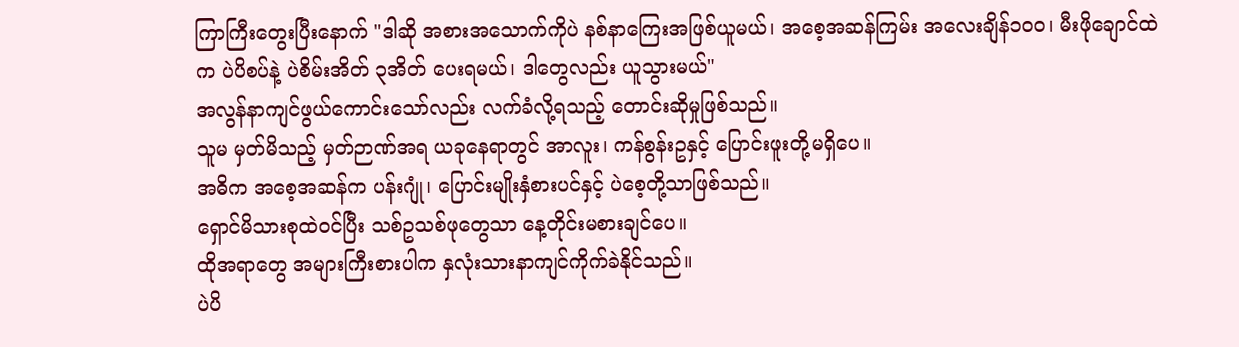ကြာကြီးတွေးပြီးနောက် "ဒါဆို အစားအသောက်ကိုပဲ နစ်နာကြေးအဖြစ်ယူမယ်၊ အစေ့အဆန်ကြမ်း အလေးချိန်၁၀၀၊ မီးဖိုချောင်ထဲက ပဲပိစပ်နဲ့ ပဲစိမ်းအိတ် ၃အိတ် ပေးရမယ်၊ ဒါတွေလည်း ယူသွားမယ်"
အလွန်နာကျင်ဖွယ်ကောင်းသော်လည်း လက်ခံလို့ရသည့် တောင်းဆိုမှုဖြစ်သည်။
သူမ မှတ်မိသည့် မှတ်ဉာဏ်အရ ယခုနေရာတွင် အာလူး၊ ကန်စွန်းဥနှင့် ပြောင်းဖူးတို့မရှိပေ။
အဓိက အစေ့အဆန်က ပန်းဂျုံ၊ ပြောင်းမျိုးနှံစားပင်နှင့် ပဲစေ့တို့သာဖြစ်သည်။
ရှောင်မိသားစုထဲဝင်ပြီး သစ်ဥသစ်ဖုတွေသာ နေ့တိုင်းမစားချင်ပေ။
ထိုအရာတွေ အများကြီးစားပါက နှလုံးသားနာကျင်ကိုက်ခဲနိုင်သည်။
ပဲပိ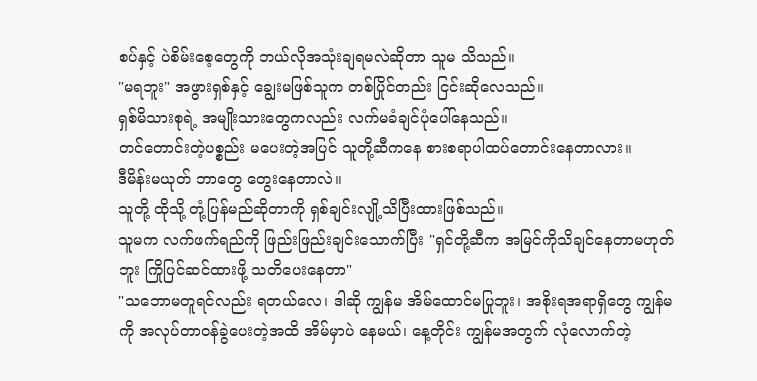စပ်နှင့် ပဲစိမ်းစေ့တွေကို ဘယ်လိုအသုံးချရမလဲဆိုတာ သူမ သိသည်။
"မရဘူး" အဖွားရှစ်နှင့် ချွေးမဖြစ်သူက တစ်ပြိုင်တည်း ငြင်းဆိုလေသည်။
ရှစ်မိသားစုရဲ့ အမျိုးသားတွေကလည်း လက်မခံချင်ပုံပေါ်နေသည်။
တင်တောင်းတဲ့ပစ္စည်း မပေးတဲ့အပြင် သူတို့ဆီကနေ စားစရာပါထပ်တောင်းနေတာလား။
ဒီမိန်းမယုတ် ဘာတွေ တွေးနေတာလဲ။
သူတို့ ထိုသို့ တုံ့ပြန်မည်ဆိုတာကို ရှစ်ချင်းလျို့သိပြီးထားဖြစ်သည်။
သူမက လက်ဖက်ရည်ကို ဖြည်းဖြည်းချင်းသောက်ပြီး "ရှင်တို့ဆီက အမြင်ကိုသိချင်နေတာမဟုတ်ဘူး ကြိုပြင်ဆင်ထားဖို့ သတိပေးနေတာ"
"သဘောမတူရင်လည်း ရတယ်လေ၊ ဒါဆို ကျွန်မ အိမ်ထောင်မပြုဘူး၊ အစိုးရအရာရှိတွေ ကျွန်မကို အလုပ်တာဝန်ခွဲပေးတဲ့အထိ အိမ်မှာပဲ နေမယ်၊ နေ့တိုင်း ကျွန်မအတွက် လုံလောက်တဲ့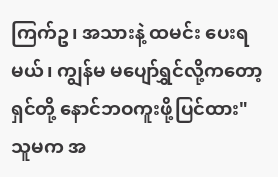ကြက်ဥ၊ အသားနဲ့ ထမင်း ပေးရမယ်၊ ကျွန်မ မပျော်ရွှင်လို့ကတော့ ရှင်တို့ နောင်ဘဝကူးဖို့ပြင်ထား"
သူမက အ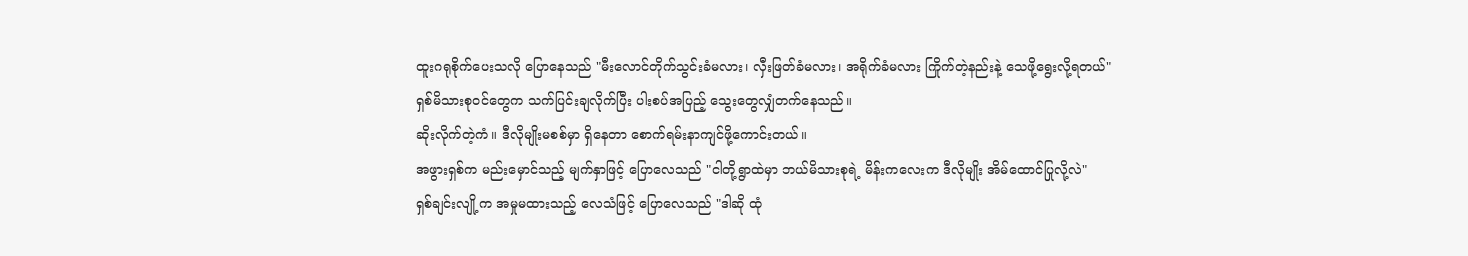ထူးဂရုစိုက်ပေးသလို ပြောနေသည် "မီးလောင်တိုက်သွင်းခံမလား၊ လှီးဖြတ်ခံမလား၊ အရိုက်ခံမလား ကြိုက်တဲ့နည်းနဲ့ သေဖို့ရွေးလို့ရတယ်"
ရှစ်မိသားစုဝင်တွေက သက်ပြင်းချလိုက်ပြီး ပါးစပ်အပြည့် သွေးတွေလျှံတက်နေသည်။
ဆိုးလိုက်တဲ့ကံ။ ဒီလိုမျိုးမစစ်မှာ ရှိနေတာ စောက်ရမ်းနာကျင်ဖို့ကောင်းတယ်။
အဖွားရှစ်က မည်းမှောင်သည့် မျက်နှာဖြင့် ပြောလေသည် "ငါတို့ရွာထဲမှာ ဘယ်မိသားစုရဲ့ မိန်းကလေးက ဒီလိုမျိုး အိမ်ထောင်ပြုလို့လဲ"
ရှစ်ချင်းလျို့က အမှုမထားသည့် လေသံဖြင့် ပြောလေသည် "ဒါဆို ထုံ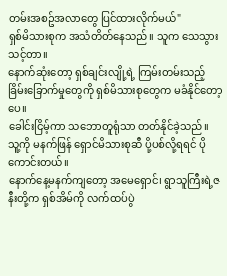တမ်းအစဥ်အလာတွေ ပြင်ထားလိုက်မယ်"
ရှစ်မိသားစုက အသံတိတ်နေသည်။ သူက သေသွားသင့်တာ။
နောက်ဆုံးတော့ ရှစ်ချင်းလျို့ရဲ့ ကြမ်းတမ်းသည့် ခြိမ်းခြောက်မှုတွေကို ရှစ်မိသားစုတွေက မခံနိုင်တော့ပေ။
ခေါင်းငြိမ့်ကာ သဘောတူရုံသာ တတ်နိုင်ခဲ့သည်။
သူ့ကို မနက်ဖြန် ရှောင်မိသားစုဆီ ပို့ပစ်လို့ရရင် ပိုကောင်းတယ်။
နောက်နေ့မနက်ကျတော့ အမေရှောင်၊ ရွာသူကြီးရဲ့ဇနီးတို့က ရှစ်အိမ်ကို လက်ထပ်ပွဲ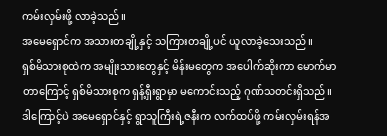ကမ်းလှမ်းဖို့ လာခဲ့သည်။
အမေရှောင်က အသားတချို့နှင့် သကြားတချို့ပင် ယူလာခဲ့သေးသည်။
ရှစ်မိသားစုထဲက အမျိုးသားတွေနှင့် မိန်းမတွေက အပေါက်ဆိုးကာ မောက်မာတာကြောင့် ရှစ်မိသားစုက ရှန့်ရှီးရွာမှာ မကောင်းသည့် ဂုဏ်သတင်းရှိသည်။
ဒါကြောင့်ပဲ အမေရှောင်နှင့် ရွာသူကြီးရဲ့ဇနီးက လက်ထပ်ဖို့ ကမ်းလှမ်းရန်အ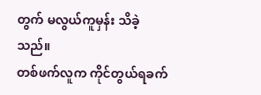တွက် မလွယ်ကူမှန်း သိခဲ့သည်။
တစ်ဖက်လူက ကိုင်တွယ်ရခက်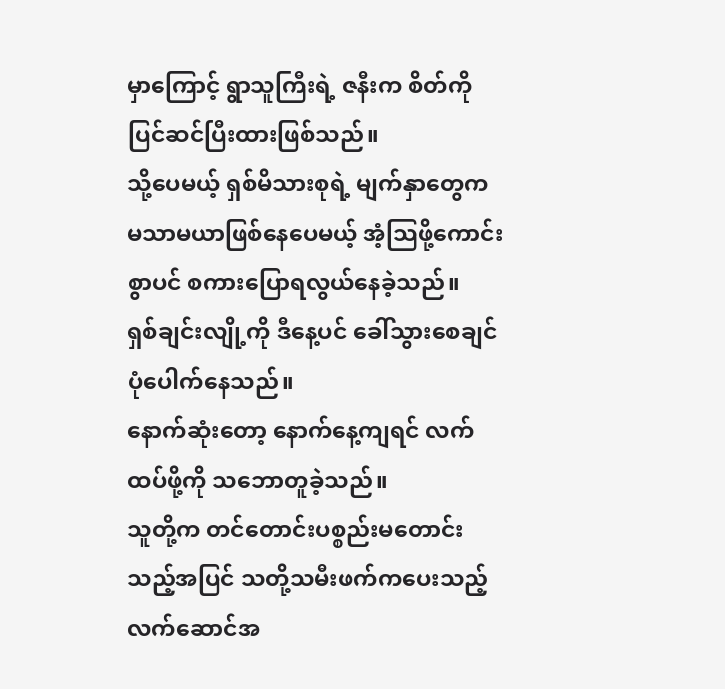မှာကြောင့် ရွာသူကြီးရဲ့ ဇနီးက စိတ်ကိုပြင်ဆင်ပြီးထားဖြစ်သည်။
သို့ပေမယ့် ရှစ်မိသားစုရဲ့ မျက်နှာတွေက မသာမယာဖြစ်နေပေမယ့် အံ့သြဖို့ကောင်းစွာပင် စကားပြောရလွယ်နေခဲ့သည်။
ရှစ်ချင်းလျို့ကို ဒီနေ့ပင် ခေါ်သွားစေချင်ပုံပေါက်နေသည်။
နောက်ဆုံးတော့ နောက်နေ့ကျရင် လက်ထပ်ဖို့ကို သဘောတူခဲ့သည်။
သူတို့က တင်တောင်းပစ္စည်းမတောင်းသည့်အပြင် သတို့သမီးဖက်ကပေးသည့်လက်ဆောင်အ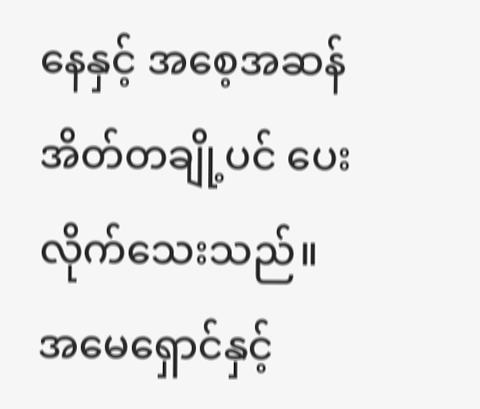နေနှင့် အစေ့အဆန်အိတ်တချို့ပင် ပေးလိုက်သေးသည်။
အမေရှောင်နှင့်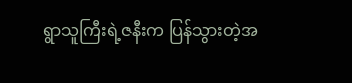ရွာသူကြီးရဲ့ဇနီးက ပြန်သွားတဲ့အ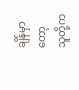ချိန်မှာတော့ သူတို့က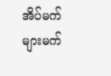အိပ်မက်များမက်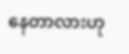နေတာလားဟု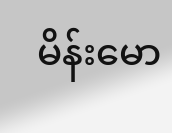မိန်းမော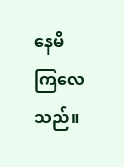နေမိကြလေသည်။